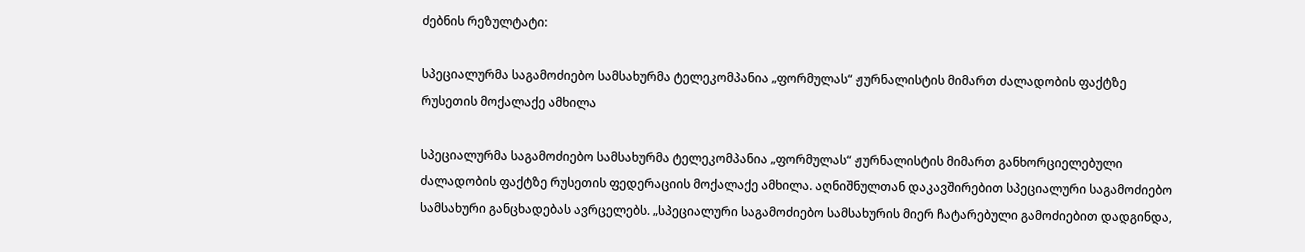ძებნის რეზულტატი:

სპეციალურმა საგამოძიებო სამსახურმა ტელეკომპანია „ფორმულას“ ჟურნალისტის მიმართ ძალადობის ფაქტზე რუსეთის მოქალაქე ამხილა

სპეციალურმა საგამოძიებო სამსახურმა ტელეკომპანია „ფორმულას“ ჟურნალისტის მიმართ განხორციელებული ძალადობის ფაქტზე რუსეთის ფედერაციის მოქალაქე ამხილა. აღნიშნულთან დაკავშირებით სპეციალური საგამოძიებო სამსახური განცხადებას ავრცელებს. „სპეციალური საგამოძიებო სამსახურის მიერ ჩატარებული გამოძიებით დადგინდა,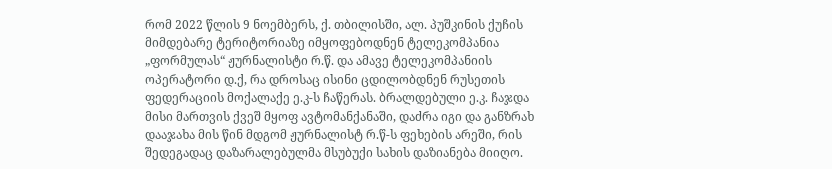რომ 2022 წლის 9 ნოემბერს, ქ. თბილისში, ალ. პუშკინის ქუჩის მიმდებარე ტერიტორიაზე იმყოფებოდნენ ტელეკომპანია „ფორმულას“ ჟურნალისტი რ.წ. და ამავე ტელეკომპანიის ოპერატორი დ.ქ, რა დროსაც ისინი ცდილობდნენ რუსეთის ფედერაციის მოქალაქე ე.კ-ს ჩაწერას. ბრალდებული ე.კ. ჩაჯდა მისი მართვის ქვეშ მყოფ ავტომანქანაში, დაძრა იგი და განზრახ დააჯახა მის წინ მდგომ ჟურნალისტ რ.წ-ს ფეხების არეში, რის შედეგადაც დაზარალებულმა მსუბუქი სახის დაზიანება მიიღო.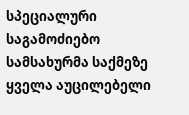სპეციალური საგამოძიებო სამსახურმა საქმეზე ყველა აუცილებელი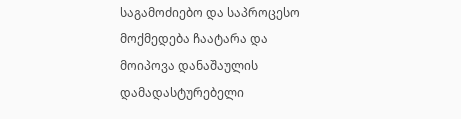საგამოძიებო და საპროცესო მოქმედება ჩაატარა და მოიპოვა დანაშაულის დამადასტურებელი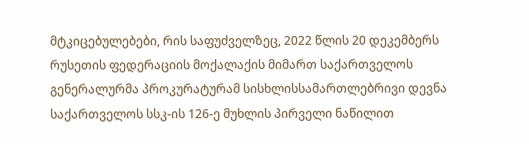მტკიცებულებები, რის საფუძველზეც, 2022 წლის 20 დეკემბერს რუსეთის ფედერაციის მოქალაქის მიმართ საქართველოს გენერალურმა პროკურატურამ სისხლისსამართლებრივი დევნა საქართველოს სსკ-ის 126-ე მუხლის პირველი ნაწილით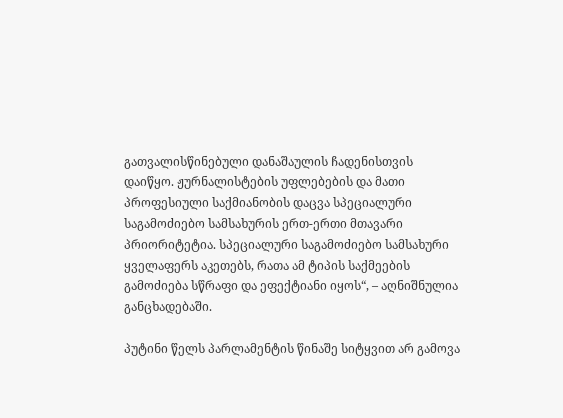გათვალისწინებული დანაშაულის ჩადენისთვის დაიწყო. ჟურნალისტების უფლებების და მათი პროფესიული საქმიანობის დაცვა სპეციალური საგამოძიებო სამსახურის ერთ-ერთი მთავარი პრიორიტეტია. სპეციალური საგამოძიებო სამსახური ყველაფერს აკეთებს, რათა ამ ტიპის საქმეების გამოძიება სწრაფი და ეფექტიანი იყოს“, – აღნიშნულია განცხადებაში.

პუტინი წელს პარლამენტის წინაშე სიტყვით არ გამოვა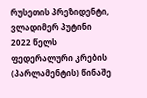რუსეთის პრეზიდენტი, ვლადიმერ პუტინი 2022 წელს  ფედერალური კრების (პარლამენტის) წინაშე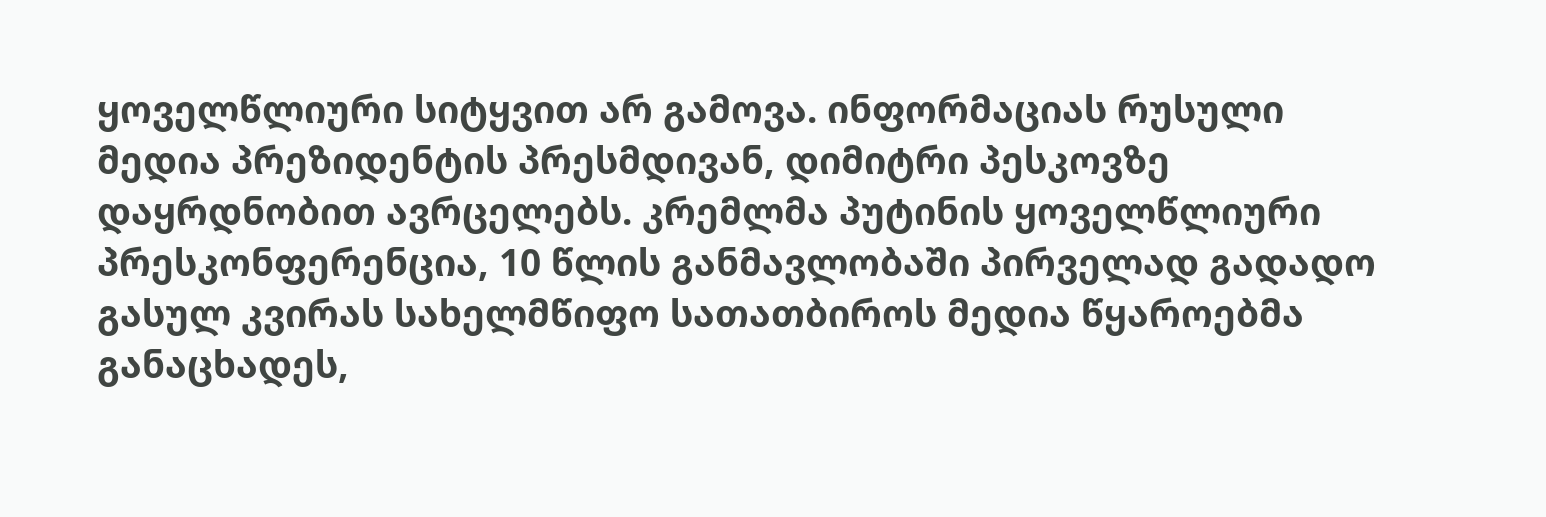ყოველწლიური სიტყვით არ გამოვა. ინფორმაციას რუსული მედია პრეზიდენტის პრესმდივან, დიმიტრი პესკოვზე დაყრდნობით ავრცელებს. კრემლმა პუტინის ყოველწლიური პრესკონფერენცია, 10 წლის განმავლობაში პირველად გადადო გასულ კვირას სახელმწიფო სათათბიროს მედია წყაროებმა განაცხადეს,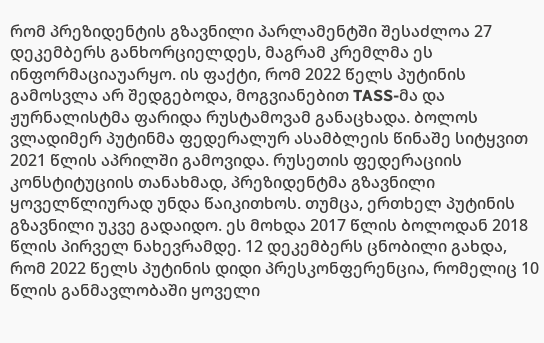რომ პრეზიდენტის გზავნილი პარლამენტში შესაძლოა 27 დეკემბერს განხორციელდეს, მაგრამ კრემლმა ეს ინფორმაციაუარყო. ის ფაქტი, რომ 2022 წელს პუტინის გამოსვლა არ შედგებოდა, მოგვიანებით TASS-მა და ჟურნალისტმა ფარიდა რუსტამოვამ განაცხადა. ბოლოს ვლადიმერ პუტინმა ფედერალურ ასამბლეის წინაშე სიტყვით 2021 წლის აპრილში გამოვიდა. რუსეთის ფედერაციის კონსტიტუციის თანახმად, პრეზიდენტმა გზავნილი ყოველწლიურად უნდა წაიკითხოს. თუმცა, ერთხელ პუტინის გზავნილი უკვე გადაიდო. ეს მოხდა 2017 წლის ბოლოდან 2018 წლის პირველ ნახევრამდე. 12 დეკემბერს ცნობილი გახდა, რომ 2022 წელს პუტინის დიდი პრესკონფერენცია, რომელიც 10 წლის განმავლობაში ყოველი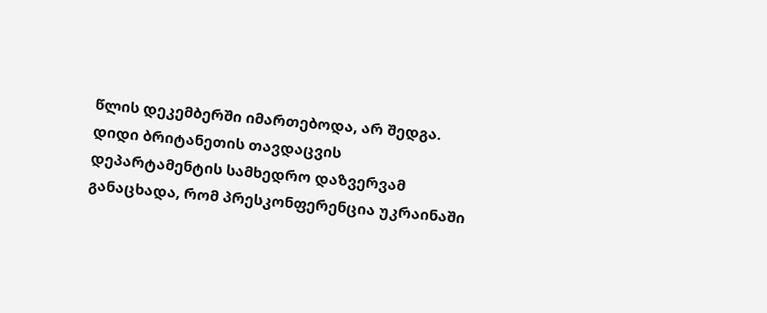წლის დეკემბერში იმართებოდა, არ შედგა. დიდი ბრიტანეთის თავდაცვის დეპარტამენტის სამხედრო დაზვერვამ განაცხადა, რომ პრესკონფერენცია უკრაინაში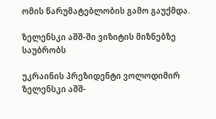ომის წარუმატებლობის გამო გაუქმდა.

ზელენსკი აშშ-ში ვიზიტის მიზნებზე საუბრობს

უკრაინის პრეზიდენტი ვოლოდიმირ ზელენსკი აშშ-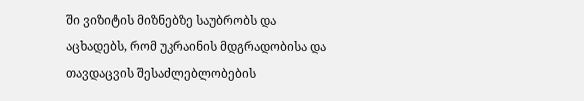ში ვიზიტის მიზნებზე საუბრობს და აცხადებს, რომ უკრაინის მდგრადობისა და თავდაცვის შესაძლებლობების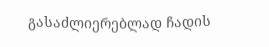გასაძლიერებლად ჩადის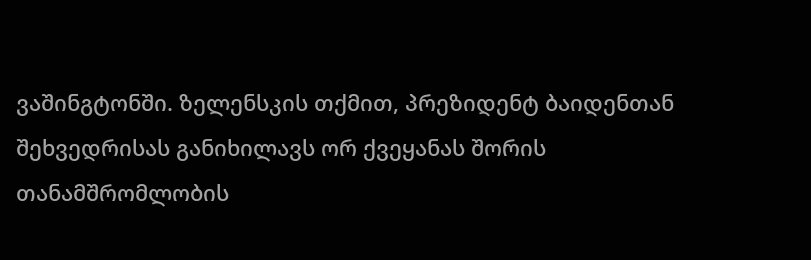ვაშინგტონში. ზელენსკის თქმით, პრეზიდენტ ბაიდენთან შეხვედრისას განიხილავს ორ ქვეყანას შორის თანამშრომლობის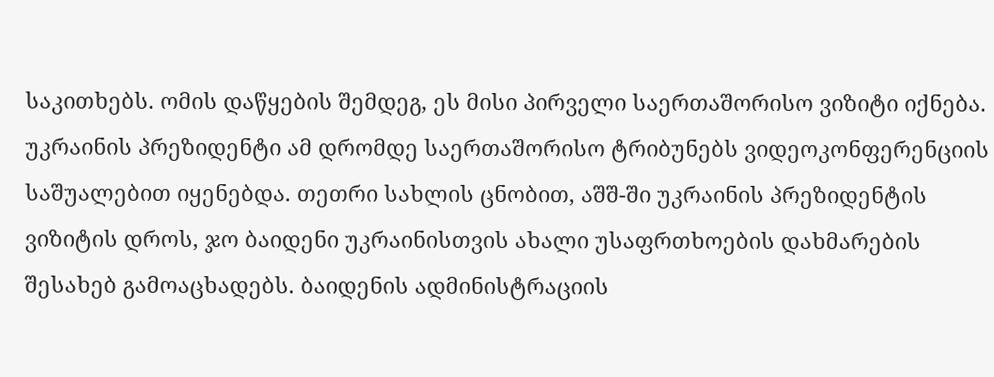საკითხებს. ომის დაწყების შემდეგ, ეს მისი პირველი საერთაშორისო ვიზიტი იქნება. უკრაინის პრეზიდენტი ამ დრომდე საერთაშორისო ტრიბუნებს ვიდეოკონფერენციის საშუალებით იყენებდა. თეთრი სახლის ცნობით, აშშ-ში უკრაინის პრეზიდენტის ვიზიტის დროს, ჯო ბაიდენი უკრაინისთვის ახალი უსაფრთხოების დახმარების შესახებ გამოაცხადებს. ბაიდენის ადმინისტრაციის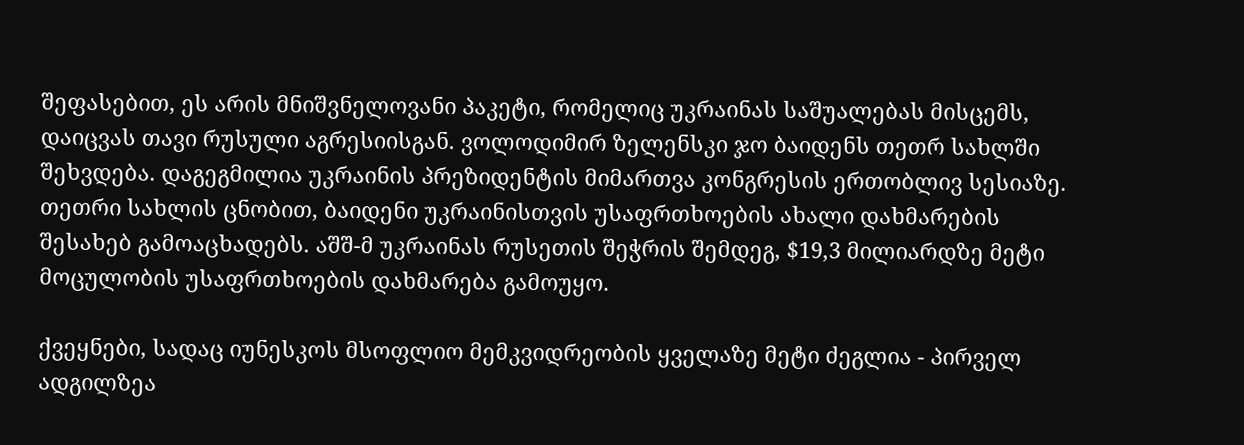შეფასებით, ეს არის მნიშვნელოვანი პაკეტი, რომელიც უკრაინას საშუალებას მისცემს, დაიცვას თავი რუსული აგრესიისგან. ვოლოდიმირ ზელენსკი ჯო ბაიდენს თეთრ სახლში შეხვდება. დაგეგმილია უკრაინის პრეზიდენტის მიმართვა კონგრესის ერთობლივ სესიაზე. თეთრი სახლის ცნობით, ბაიდენი უკრაინისთვის უსაფრთხოების ახალი დახმარების შესახებ გამოაცხადებს. აშშ-მ უკრაინას რუსეთის შეჭრის შემდეგ, $19,3 მილიარდზე მეტი მოცულობის უსაფრთხოების დახმარება გამოუყო.

ქვეყნები, სადაც იუნესკოს მსოფლიო მემკვიდრეობის ყველაზე მეტი ძეგლია - პირველ ადგილზეა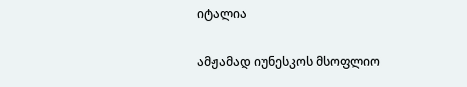იტალია

ამჟამად იუნესკოს მსოფლიო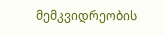მემკვიდრეობის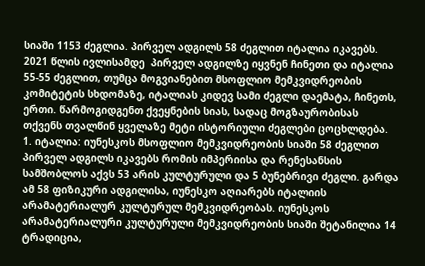სიაში 1153 ძეგლია. პირველ ადგილს 58 ძეგლით იტალია იკავებს. 2021 წლის ივლისამდე  პირველ ადგილზე იყვნენ ჩინეთი და იტალია 55-55 ძეგლით, თუმცა მოგვიანებით მსოფლიო მემკვიდრეობის კომიტეტის სხდომაზე, იტალიას კიდევ სამი ძეგლი დაემატა, ჩინეთს, ერთი. წარმოგიდგენთ ქვეყნების სიას, სადაც მოგზაურობისას თქვენს თვალწინ ყველაზე მეტი ისტორიული ძეგლები ცოცხლდება. 1. იტალია: იუნესკოს მსოფლიო მემკვიდრეობის სიაში 58 ძეგლით პირველ ადგილს იკავებს რომის იმპერიისა და რენესანსის სამშობლოს აქვს 53 არის კულტურული და 5 ბუნებრივი ძეგლი. გარდა ამ 58 ფიზიკური ადგილისა, იუნესკო აღიარებს იტალიის არამატერიალურ კულტურულ მემკვიდრეობას. იუნესკოს არამატერიალური კულტურული მემკვიდრეობის სიაში შეტანილია 14 ტრადიცია,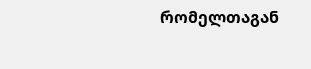რომელთაგან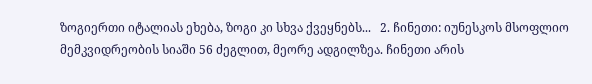ზოგიერთი იტალიას ეხება, ზოგი კი სხვა ქვეყნებს...   2. ჩინეთი: იუნესკოს მსოფლიო მემკვიდრეობის სიაში 56 ძეგლით, მეორე ადგილზეა. ჩინეთი არის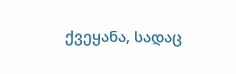ქვეყანა, სადაც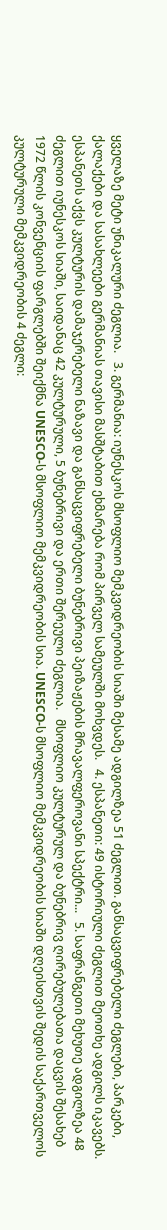ყველაზე მეტი უნიკალური ძეგლია.   3. გერმანია: იუნესკოს მსოფლიო მემკვიდრეობის სიაში მესამე ადგილზეა 51 ძეგლით. განსაცვიფრებელი ძეგლები, პარკები, ქალაქები და სასახლეები გერმანიას თავისი მასშტაბით ეხმარება რომ პირველ სამეულში მოხვდეს.   4. ესპანეთი: 49 ისტორიული ძეგლით მეოთხე ადგილს იკავებს. ესპანეთს აქვს კულტურის დამაჯერებელი ნაზავი და განსაცვიფრებელი ბუნებრივი პეიზაჟების მრავალფეროვანი სპექტრი...   5. საფრანგეთი მეხუთე ადგილზეა 48 ძეგლით იუნესკოს სიაში, საიდანაც 42 კულტურული, 5 ბუნებრივი და ერთი შერეული ძეგლია.   მსოფლიო კულტურულ და ბუნებრივ ღირებულებათა დაცვის შესახებ 1972 წლის კონვენციის ფარგლებში შეიქმნა UNESCO-ს მსოფლიო მემკვიდრეობის სია. UNESCO-ს მსოფლიო მემკვიდრეობის სიაში დღეისთვის შედის საქართველოს კულტურული მემკვიდრეობის 4 ძეგლი: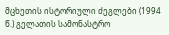მცხეთის ისტორიული ძეგლები (1994 წ.) გელათის სამონასტრო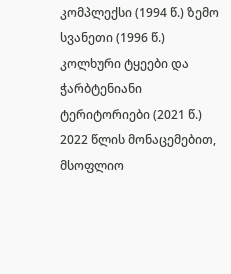კომპლექსი (1994 წ.) ზემო სვანეთი (1996 წ.) კოლხური ტყეები და ჭარბტენიანი ტერიტორიები (2021 წ.) 2022 წლის მონაცემებით, მსოფლიო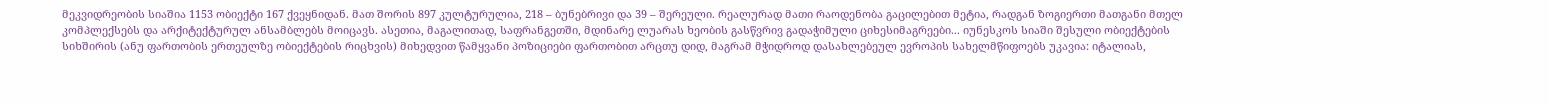მეკვიდრეობის სიაშია 1153 ობიექტი 167 ქვეყნიდან. მათ შორის 897 კულტურულია, 218 – ბუნებრივი და 39 – შერეული. რეალურად მათი რაოდენობა გაცილებით მეტია, რადგან ზოგიერთი მათგანი მთელ კომპლექსებს და არქიტექტურულ ანსამბლებს მოიცავს. ასეთია, მაგალითად, საფრანგეთში, მდინარე ლუარას ხეობის გასწვრივ გადაჭიმული ციხესიმაგრეები... იუნესკოს სიაში შესული ობიექტების სიხშირის (ანუ ფართობის ერთეულზე ობიექტების რიცხვის) მიხედვით წამყვანი პოზიციები ფართობით არცთუ დიდ, მაგრამ მჭიდროდ დასახლებეულ ევროპის სახელმწიფოებს უკავია: იტალიას,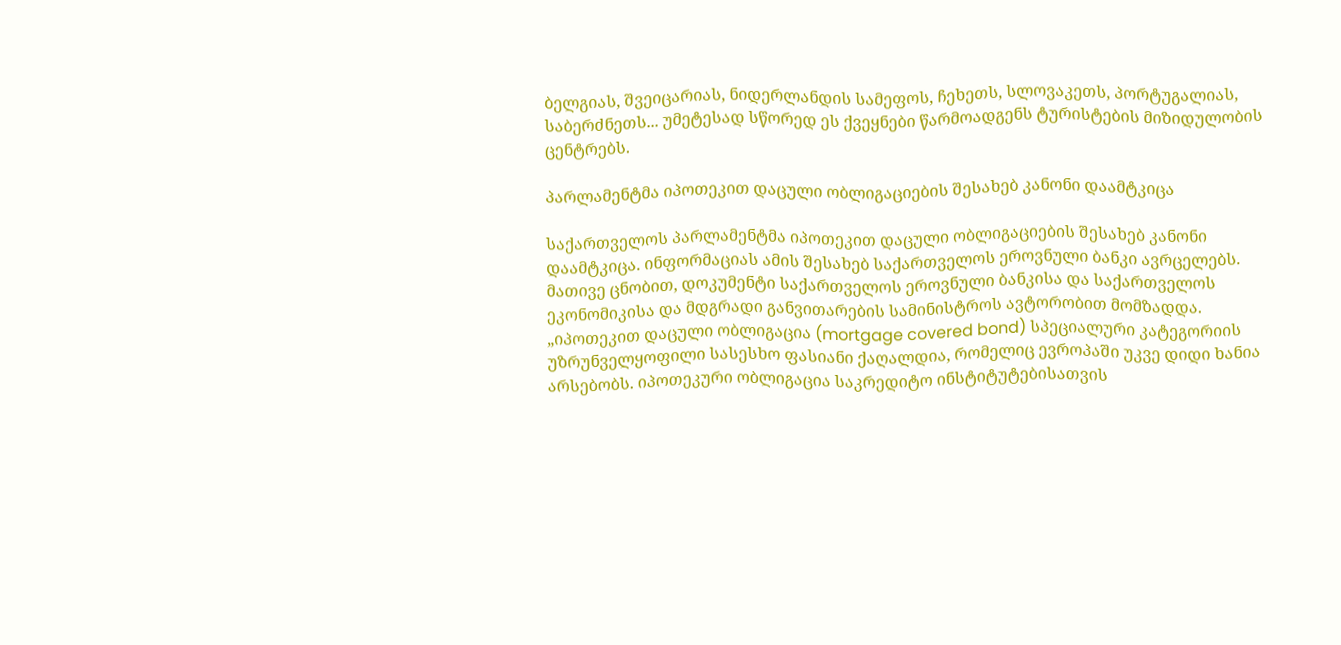ბელგიას, შვეიცარიას, ნიდერლანდის სამეფოს, ჩეხეთს, სლოვაკეთს, პორტუგალიას, საბერძნეთს... უმეტესად სწორედ ეს ქვეყნები წარმოადგენს ტურისტების მიზიდულობის ცენტრებს.

პარლამენტმა იპოთეკით დაცული ობლიგაციების შესახებ კანონი დაამტკიცა

საქართველოს პარლამენტმა იპოთეკით დაცული ობლიგაციების შესახებ კანონი დაამტკიცა. ინფორმაციას ამის შესახებ საქართველოს ეროვნული ბანკი ავრცელებს. მათივე ცნობით, დოკუმენტი საქართველოს ეროვნული ბანკისა და საქართველოს ეკონომიკისა და მდგრადი განვითარების სამინისტროს ავტორობით მომზადდა. „იპოთეკით დაცული ობლიგაცია (mortgage covered bond) სპეციალური კატეგორიის უზრუნველყოფილი სასესხო ფასიანი ქაღალდია, რომელიც ევროპაში უკვე დიდი ხანია არსებობს. იპოთეკური ობლიგაცია საკრედიტო ინსტიტუტებისათვის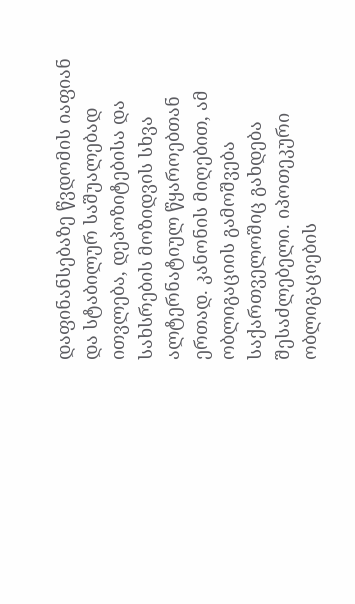დაფინანსებაზე წვდომის იაფიან და სტაბილურ საშუალებად ითვლება, დეპოზიტებისა და სახსრების მოზიდვის სხვა ალტერნატიულ წყაროებთან ერთად. კანონის მიღებით, ამ ობლიგაციის გამოშვება საქართველოშიც გახდება შესაძლებელი. იპოთეკური ობლიგაციების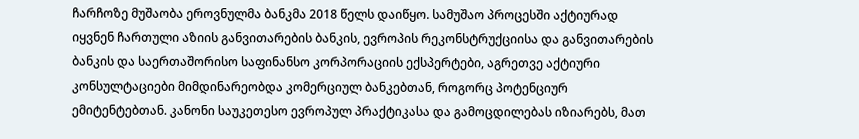ჩარჩოზე მუშაობა ეროვნულმა ბანკმა 2018 წელს დაიწყო. სამუშაო პროცესში აქტიურად იყვნენ ჩართული აზიის განვითარების ბანკის, ევროპის რეკონსტრუქციისა და განვითარების ბანკის და საერთაშორისო საფინანსო კორპორაციის ექსპერტები, აგრეთვე აქტიური კონსულტაციები მიმდინარეობდა კომერციულ ბანკებთან, როგორც პოტენციურ ემიტენტებთან. კანონი საუკეთესო ევროპულ პრაქტიკასა და გამოცდილებას იზიარებს, მათ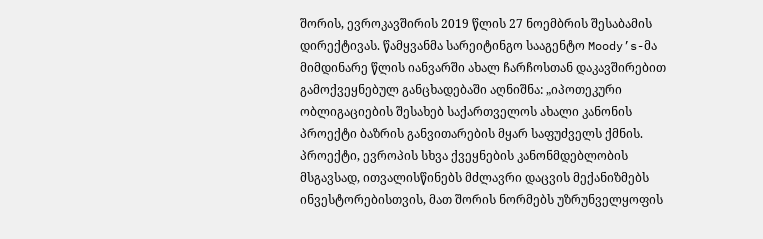შორის, ევროკავშირის 2019 წლის 27 ნოემბრის შესაბამის დირექტივას. წამყვანმა სარეიტინგო სააგენტო Moody’s-მა მიმდინარე წლის იანვარში ახალ ჩარჩოსთან დაკავშირებით გამოქვეყნებულ განცხადებაში აღნიშნა: „იპოთეკური ობლიგაციების შესახებ საქართველოს ახალი კანონის პროექტი ბაზრის განვითარების მყარ საფუძველს ქმნის. პროექტი, ევროპის სხვა ქვეყნების კანონმდებლობის მსგავსად, ითვალისწინებს მძლავრი დაცვის მექანიზმებს ინვესტორებისთვის, მათ შორის ნორმებს უზრუნველყოფის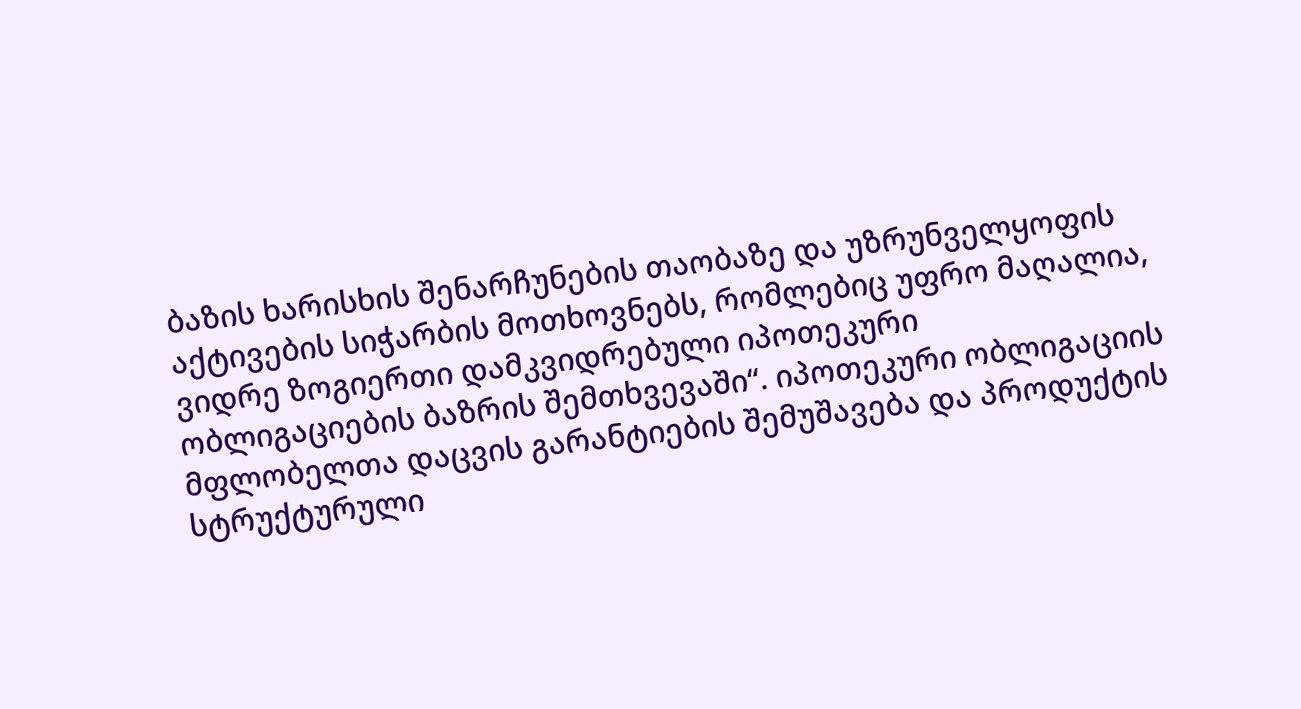ბაზის ხარისხის შენარჩუნების თაობაზე და უზრუნველყოფის აქტივების სიჭარბის მოთხოვნებს, რომლებიც უფრო მაღალია, ვიდრე ზოგიერთი დამკვიდრებული იპოთეკური ობლიგაციების ბაზრის შემთხვევაში“. იპოთეკური ობლიგაციის მფლობელთა დაცვის გარანტიების შემუშავება და პროდუქტის სტრუქტურული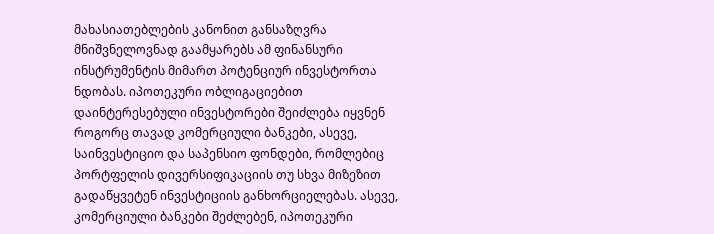მახასიათებლების კანონით განსაზღვრა მნიშვნელოვნად გაამყარებს ამ ფინანსური ინსტრუმენტის მიმართ პოტენციურ ინვესტორთა ნდობას. იპოთეკური ობლიგაციებით დაინტერესებული ინვესტორები შეიძლება იყვნენ როგორც თავად კომერციული ბანკები, ასევე, საინვესტიციო და საპენსიო ფონდები, რომლებიც პორტფელის დივერსიფიკაციის თუ სხვა მიზეზით გადაწყვეტენ ინვესტიციის განხორციელებას. ასევე, კომერციული ბანკები შეძლებენ, იპოთეკური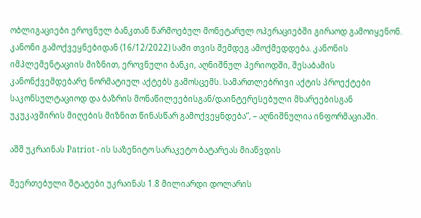ობლიგაციები ეროვნულ ბანკთან წარმოებულ მონეტარულ ოპერაციებში გირაოდ გამოიყენონ. კანონი გამოქვეყნებიდან (16/12/2022) სამი თვის შემდეგ ამოქმედდება. კანონის იმპლემენტაციის მიზნით, ეროვნული ბანკი, აღნიშნულ პერიოდში, შესაბამის კანონქვემდებარე ნორმატიულ აქტებს გამოსცემს. სამართლებრივი აქტის პროექტები საკონსულტაციოდ და ბაზრის მონაწილეებისგან/დაინტერესებული მხარეებისგან უკუკავშირის მიღების მიზნით წინასწარ გამოქვეყნდება“, – აღნიშნულია ინფორმაციაში.

აშშ უკრაინას Patriot - ის საზენიტო სარაკეტო ბატარეას მიაწვდის

შეერთებული შტატები უკრაინას 1.8 მილიარდი დოლარის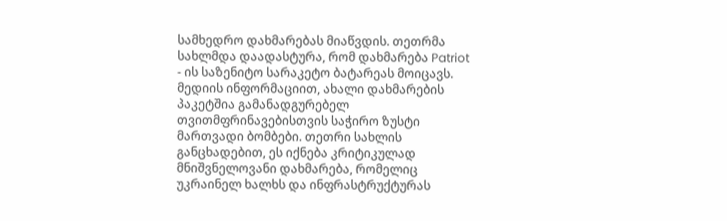სამხედრო დახმარებას მიაწვდის. თეთრმა სახლმდა დაადასტურა, რომ დახმარება Patriot - ის საზენიტო სარაკეტო ბატარეას მოიცავს. მედიის ინფორმაციით, ახალი დახმარების პაკეტშია გამანადგურებელ თვითმფრინავებისთვის საჭირო ზუსტი მართვადი ბომბები. თეთრი სახლის განცხადებით, ეს იქნება კრიტიკულად მნიშვნელოვანი დახმარება, რომელიც უკრაინელ ხალხს და ინფრასტრუქტურას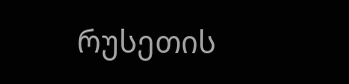რუსეთის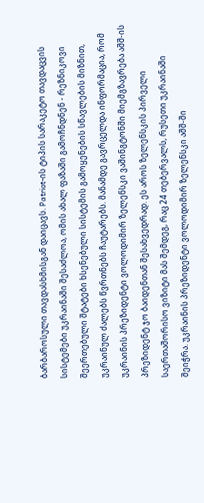ბარბაროსული თავდასხმისგან დაიცავს. Patriot-ის ტიპის სარაკეტო თავდაცვის სისტემები უკრაინაში შესაძლოა, ომის ახალ ფაზაში გამოჩნდნენ - რეზნიკოვი შეერთებული შტატები ხსენებული სისტემის გამოყენების სწავლების მიზნით, უკრაინულ ძალებს წვრთნებს ჩაუტარებს. მანამდე გავრცელდა ინფორმაცია, რომ უკრაინის პრეზიდენტი ვოლოდიმირ ზელენსკი ვაშინგტონში მიემგზავრება აშშ-ის პრეზიდენტ ჯო ბაიდენთან შესახვედრად. ეს აროს ზელენსკის პირველი საერთაშორისო ვიზიტი მას შემდეგ, რაც 24 თებერვალს, რუსეთი უკრაინაში შეიჭრა. უკრაინის პრეზიდენტი ვოლოდიმირ ზელენსკი აშშ-ში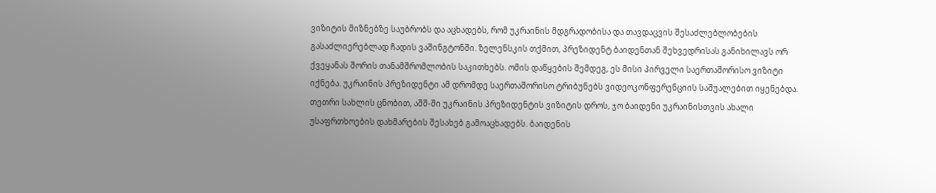ვიზიტის მიზნებზე საუბრობს და აცხადებს, რომ უკრაინის მდგრადობისა და თავდაცვის შესაძლებლობების გასაძლიერებლად ჩადის ვაშინგტონში. ზელენსკის თქმით, პრეზიდენტ ბაიდენთან შეხვედრისას განიხილავს ორ ქვეყანას შორის თანამშრომლობის საკითხებს. ომის დაწყების შემდეგ, ეს მისი პირველი საერთაშორისო ვიზიტი იქნება. უკრაინის პრეზიდენტი ამ დრომდე საერთაშორისო ტრიბუნებს ვიდეოკონფერენციის საშუალებით იყენებდა. თეთრი სახლის ცნობით, აშშ-ში უკრაინის პრეზიდენტის ვიზიტის დროს, ჯო ბაიდენი უკრაინისთვის ახალი უსაფრთხოების დახმარების შესახებ გამოაცხადებს. ბაიდენის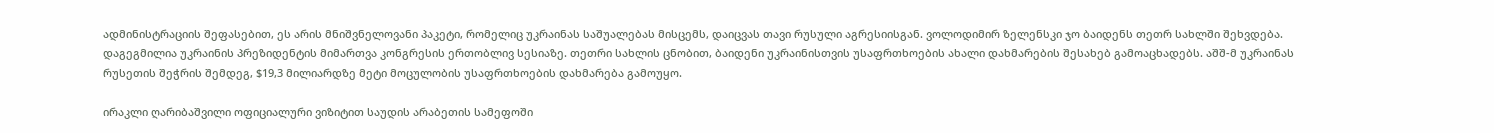ადმინისტრაციის შეფასებით, ეს არის მნიშვნელოვანი პაკეტი, რომელიც უკრაინას საშუალებას მისცემს, დაიცვას თავი რუსული აგრესიისგან. ვოლოდიმირ ზელენსკი ჯო ბაიდენს თეთრ სახლში შეხვდება. დაგეგმილია უკრაინის პრეზიდენტის მიმართვა კონგრესის ერთობლივ სესიაზე. თეთრი სახლის ცნობით, ბაიდენი უკრაინისთვის უსაფრთხოების ახალი დახმარების შესახებ გამოაცხადებს. აშშ-მ უკრაინას რუსეთის შეჭრის შემდეგ, $19,3 მილიარდზე მეტი მოცულობის უსაფრთხოების დახმარება გამოუყო.

ირაკლი ღარიბაშვილი ოფიციალური ვიზიტით საუდის არაბეთის სამეფოში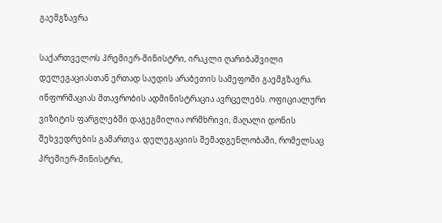გაემგზავრა

საქართველოს პრემიერ-მინისტრი, ირაკლი ღარიბაშვილი დელეგაციასთან ერთად საუდის არაბეთის სამეფოში გაემგზავრა. ინფორმაციას მთავრობის ადმინისტრაცია ავრცელებს. ოფიციალური ვიზიტის ფარგლებში დაგეგმილია ორმხრივი, მაღალი დონის შეხვედრების გამართვა. დელეგაციის შემადგენლობაში, რომელსაც პრემიერ-მინისტრი,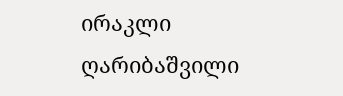ირაკლი ღარიბაშვილი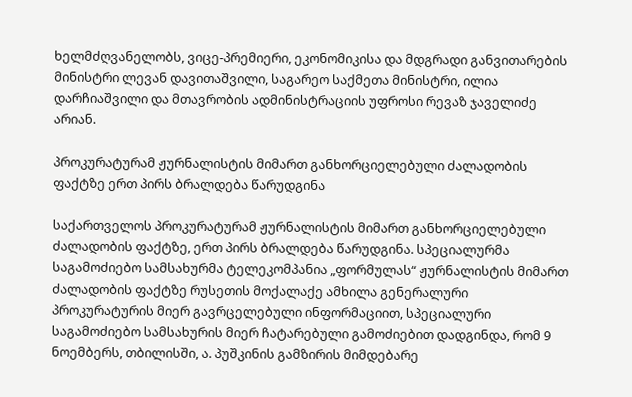ხელმძღვანელობს, ვიცე-პრემიერი, ეკონომიკისა და მდგრადი განვითარების მინისტრი ლევან დავითაშვილი, საგარეო საქმეთა მინისტრი, ილია დარჩიაშვილი და მთავრობის ადმინისტრაციის უფროსი რევაზ ჯაველიძე არიან.

პროკურატურამ ჟურნალისტის მიმართ განხორციელებული ძალადობის ფაქტზე ერთ პირს ბრალდება წარუდგინა

საქართველოს პროკურატურამ ჟურნალისტის მიმართ განხორციელებული ძალადობის ფაქტზე, ერთ პირს ბრალდება წარუდგინა. სპეციალურმა საგამოძიებო სამსახურმა ტელეკომპანია „ფორმულას“ ჟურნალისტის მიმართ ძალადობის ფაქტზე რუსეთის მოქალაქე ამხილა გენერალური პროკურატურის მიერ გავრცელებული ინფორმაციით, სპეციალური საგამოძიებო სამსახურის მიერ ჩატარებული გამოძიებით დადგინდა, რომ 9 ნოემბერს, თბილისში, ა. პუშკინის გამზირის მიმდებარე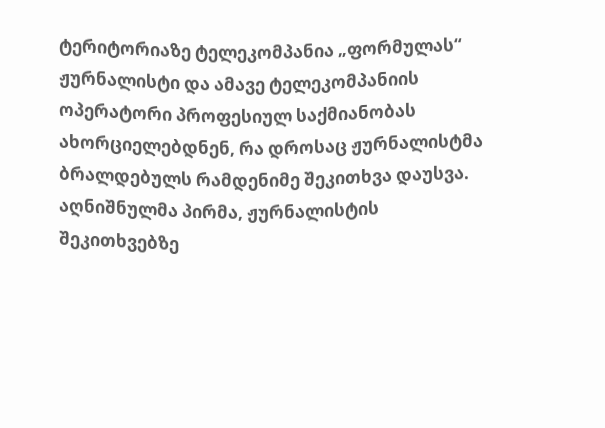ტერიტორიაზე ტელეკომპანია „ფორმულას“ ჟურნალისტი და ამავე ტელეკომპანიის ოპერატორი პროფესიულ საქმიანობას ახორციელებდნენ, რა დროსაც ჟურნალისტმა ბრალდებულს რამდენიმე შეკითხვა დაუსვა. აღნიშნულმა პირმა, ჟურნალისტის შეკითხვებზე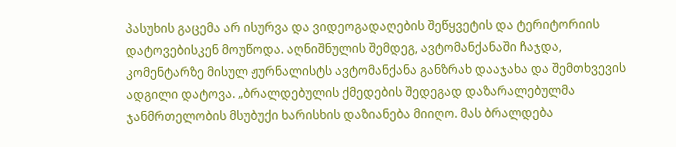პასუხის გაცემა არ ისურვა და ვიდეოგადაღების შეწყვეტის და ტერიტორიის დატოვებისკენ მოუწოდა. აღნიშნულის შემდეგ, ავტომანქანაში ჩაჯდა, კომენტარზე მისულ ჟურნალისტს ავტომანქანა განზრახ დააჯახა და შემთხვევის ადგილი დატოვა. „ბრალდებულის ქმედების შედეგად დაზარალებულმა ჯანმრთელობის მსუბუქი ხარისხის დაზიანება მიიღო. მას ბრალდება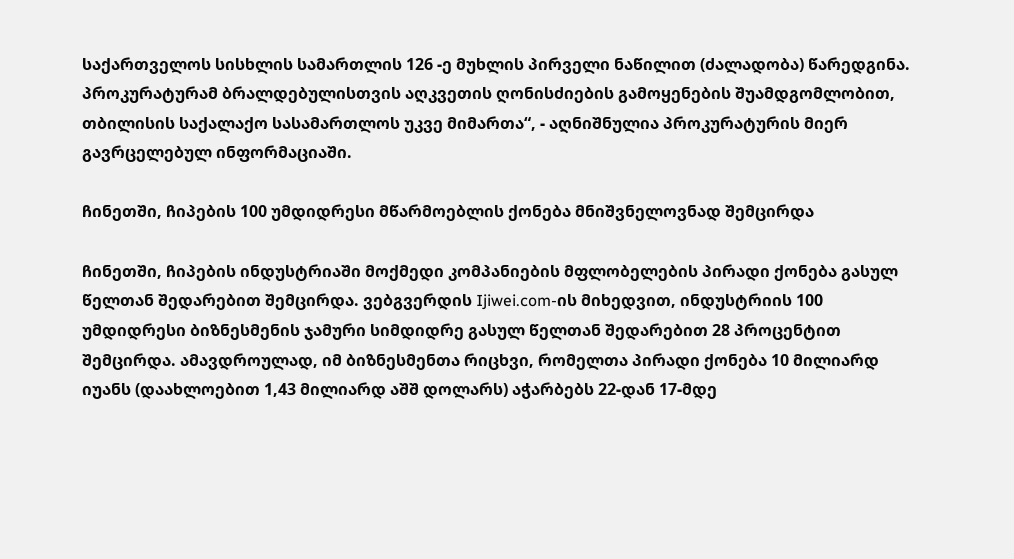საქართველოს სისხლის სამართლის 126 -ე მუხლის პირველი ნაწილით (ძალადობა) წარედგინა. პროკურატურამ ბრალდებულისთვის აღკვეთის ღონისძიების გამოყენების შუამდგომლობით, თბილისის საქალაქო სასამართლოს უკვე მიმართა“, - აღნიშნულია პროკურატურის მიერ გავრცელებულ ინფორმაციაში.

ჩინეთში, ჩიპების 100 უმდიდრესი მწარმოებლის ქონება მნიშვნელოვნად შემცირდა

ჩინეთში, ჩიპების ინდუსტრიაში მოქმედი კომპანიების მფლობელების პირადი ქონება გასულ წელთან შედარებით შემცირდა. ვებგვერდის Ijiwei.com-ის მიხედვით, ინდუსტრიის 100 უმდიდრესი ბიზნესმენის ჯამური სიმდიდრე გასულ წელთან შედარებით 28 პროცენტით შემცირდა. ამავდროულად, იმ ბიზნესმენთა რიცხვი, რომელთა პირადი ქონება 10 მილიარდ იუანს (დაახლოებით 1,43 მილიარდ აშშ დოლარს) აჭარბებს 22-დან 17-მდე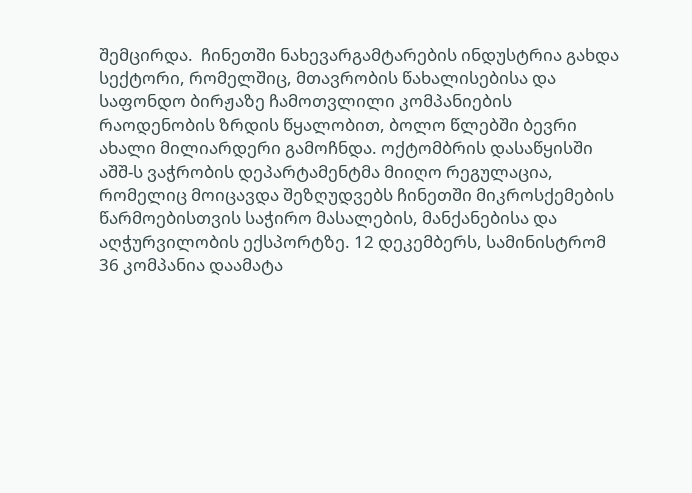შემცირდა.  ჩინეთში ნახევარგამტარების ინდუსტრია გახდა სექტორი, რომელშიც, მთავრობის წახალისებისა და საფონდო ბირჟაზე ჩამოთვლილი კომპანიების რაოდენობის ზრდის წყალობით, ბოლო წლებში ბევრი ახალი მილიარდერი გამოჩნდა. ოქტომბრის დასაწყისში აშშ-ს ვაჭრობის დეპარტამენტმა მიიღო რეგულაცია, რომელიც მოიცავდა შეზღუდვებს ჩინეთში მიკროსქემების წარმოებისთვის საჭირო მასალების, მანქანებისა და აღჭურვილობის ექსპორტზე. 12 დეკემბერს, სამინისტრომ 36 კომპანია დაამატა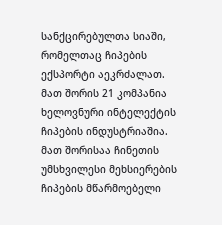სანქცირებულთა სიაში, რომელთაც ჩიპების ექსპორტი აეკრძალათ. მათ შორის 21 კომპანია ხელოვნური ინტელექტის ჩიპების ინდუსტრიაშია. მათ შორისაა ჩინეთის უმსხვილესი მეხსიერების ჩიპების მწარმოებელი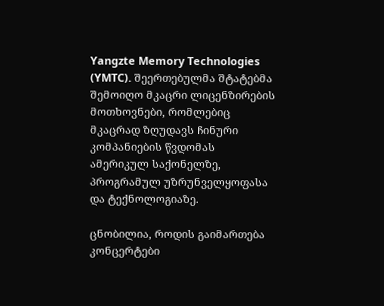Yangzte Memory Technologies (YMTC). შეერთებულმა შტატებმა შემოიღო მკაცრი ლიცენზირების მოთხოვნები, რომლებიც მკაცრად ზღუდავს ჩინური კომპანიების წვდომას ამერიკულ საქონელზე, პროგრამულ უზრუნველყოფასა და ტექნოლოგიაზე.

ცნობილია, როდის გაიმართება კონცერტები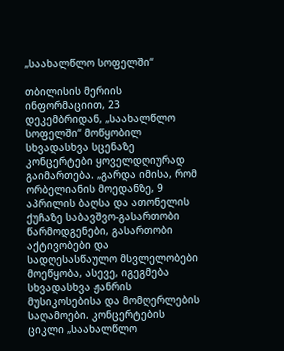„საახალწლო სოფელში“

თბილისის მერიის ინფორმაციით, 23 დეკემბრიდან, „საახალწლო სოფელში“ მოწყობილ სხვადასხვა სცენაზე კონცერტები ყოველდღიურად გაიმართება. „გარდა იმისა, რომ ორბელიანის მოედანზე, 9 აპრილის ბაღსა და ათონელის ქუჩაზე საბავშვო-გასართობი წარმოდგენები, გასართობი აქტივობები და სადღესასწაულო მსვლელობები მოეწყობა, ასევე, იგეგმება სხვადასხვა ჟანრის მუსიკოსებისა და მომღერლების საღამოები. კონცერტების ციკლი „საახალწლო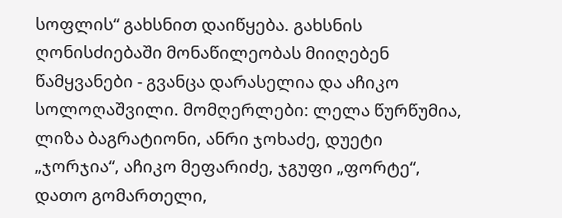სოფლის“ გახსნით დაიწყება. გახსნის ღონისძიებაში მონაწილეობას მიიღებენ წამყვანები - გვანცა დარასელია და აჩიკო სოლოღაშვილი. მომღერლები: ლელა წურწუმია, ლიზა ბაგრატიონი, ანრი ჯოხაძე, დუეტი „ჯორჯია“, აჩიკო მეფარიძე, ჯგუფი „ფორტე“, დათო გომართელი,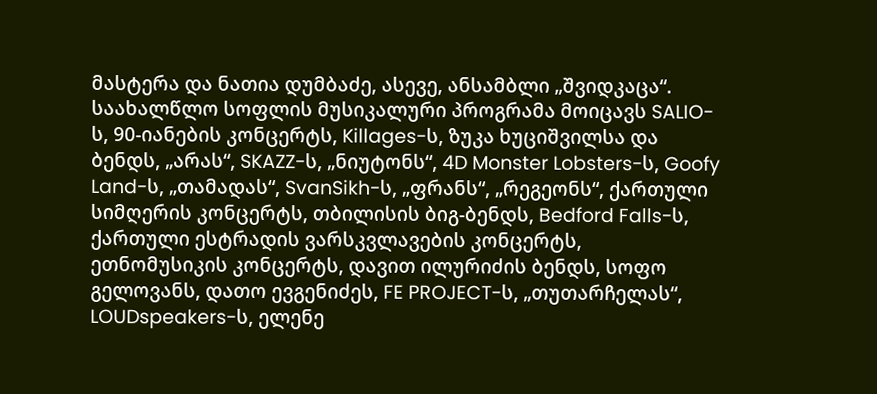მასტერა და ნათია დუმბაძე, ასევე, ანსამბლი „შვიდკაცა“. საახალწლო სოფლის მუსიკალური პროგრამა მოიცავს SALIO-ს, 90-იანების კონცერტს, Killages-ს, ზუკა ხუციშვილსა და ბენდს, „არას“, SKAZZ-ს, „ნიუტონს“, 4D Monster Lobsters-ს, Goofy Land-ს, „თამადას“, SvanSikh-ს, „ფრანს“, „რეგეონს“, ქართული სიმღერის კონცერტს, თბილისის ბიგ-ბენდს, Bedford Falls-ს, ქართული ესტრადის ვარსკვლავების კონცერტს, ეთნომუსიკის კონცერტს, დავით ილურიძის ბენდს, სოფო გელოვანს, დათო ევგენიძეს, FE PROJECT-ს, „თუთარჩელას“, LOUDspeakers-ს, ელენე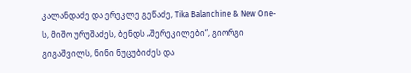კალანდაძე და ერეკლე გეწაძე, Tika Balanchine & New One-ს, მიშო ურუშაძეს, ბენდს „შერეკილები“, გიორგი გიგაშვილს, ნინი ნუცუბიძეს და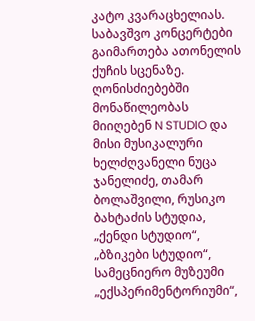კატო კვარაცხელიას. საბავშვო კონცერტები გაიმართება ათონელის ქუჩის სცენაზე. ღონისძიებებში მონაწილეობას მიიღებენ N STUDIO და მისი მუსიკალური ხელძღვანელი ნუცა ჯანელიძე, თამარ ბოლაშვილი, რუსიკო ბახტაძის სტუდია, „ქენდი სტუდიო“, „ბზიკები სტუდიო“, სამეცნიერო მუზეუმი „ექსპერიმენტორიუმი“,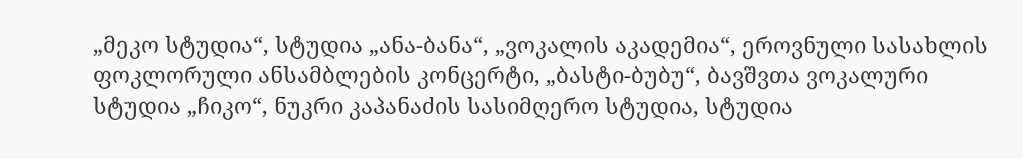„მეკო სტუდია“, სტუდია „ანა-ბანა“, „ვოკალის აკადემია“, ეროვნული სასახლის ფოკლორული ანსამბლების კონცერტი, „ბასტი-ბუბუ“, ბავშვთა ვოკალური სტუდია „ჩიკო“, ნუკრი კაპანაძის სასიმღერო სტუდია, სტუდია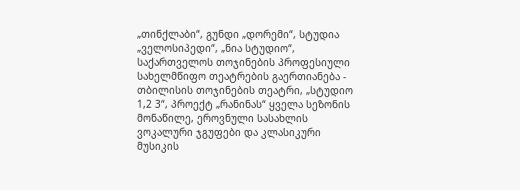„თინქლაბი“, გუნდი „დორემი“, სტუდია „ველოსიპედი“, „ნია სტუდიო“, საქართველოს თოჯინების პროფესიული სახელმწიფო თეატრების გაერთიანება - თბილისის თოჯინების თეატრი, „სტუდიო 1,2 3“, პროექტ „რანინას“ ყველა სეზონის მონაწილე, ეროვნული სასახლის ვოკალური ჯგუფები და კლასიკური მუსიკის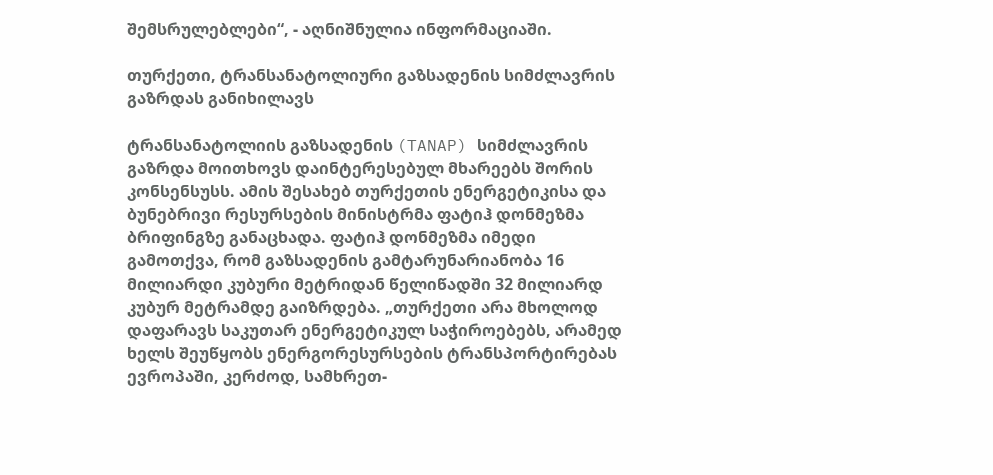შემსრულებლები“, - აღნიშნულია ინფორმაციაში.

თურქეთი, ტრანსანატოლიური გაზსადენის სიმძლავრის გაზრდას განიხილავს

ტრანსანატოლიის გაზსადენის (TANAP) სიმძლავრის გაზრდა მოითხოვს დაინტერესებულ მხარეებს შორის კონსენსუსს. ამის შესახებ თურქეთის ენერგეტიკისა და ბუნებრივი რესურსების მინისტრმა ფატიჰ დონმეზმა ბრიფინგზე განაცხადა. ფატიჰ დონმეზმა იმედი გამოთქვა, რომ გაზსადენის გამტარუნარიანობა 16 მილიარდი კუბური მეტრიდან წელიწადში 32 მილიარდ კუბურ მეტრამდე გაიზრდება. „თურქეთი არა მხოლოდ დაფარავს საკუთარ ენერგეტიკულ საჭიროებებს, არამედ ხელს შეუწყობს ენერგორესურსების ტრანსპორტირებას ევროპაში, კერძოდ, სამხრეთ-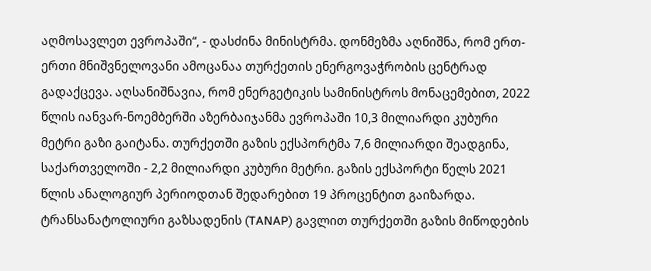აღმოსავლეთ ევროპაში“, - დასძინა მინისტრმა. დონმეზმა აღნიშნა, რომ ერთ-ერთი მნიშვნელოვანი ამოცანაა თურქეთის ენერგოვაჭრობის ცენტრად გადაქცევა. აღსანიშნავია, რომ ენერგეტიკის სამინისტროს მონაცემებით, 2022 წლის იანვარ-ნოემბერში აზერბაიჯანმა ევროპაში 10,3 მილიარდი კუბური მეტრი გაზი გაიტანა. თურქეთში გაზის ექსპორტმა 7,6 მილიარდი შეადგინა, საქართველოში - 2,2 მილიარდი კუბური მეტრი. გაზის ექსპორტი წელს 2021 წლის ანალოგიურ პერიოდთან შედარებით 19 პროცენტით გაიზარდა. ტრანსანატოლიური გაზსადენის (TANAP) გავლით თურქეთში გაზის მიწოდების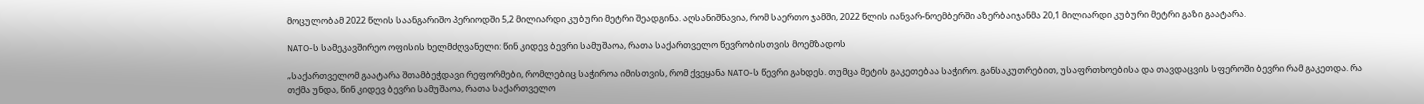მოცულობამ 2022 წლის საანგარიშო პერიოდში 5,2 მილიარდი კუბური მეტრი შეადგინა. აღსანიშნავია, რომ საერთო ჯამში, 2022 წლის იანვარ-ნოემბერში აზერბაიჯანმა 20,1 მილიარდი კუბური მეტრი გაზი გაატარა.

NATO-ს სამეკავშირეო ოფისის ხელმძღვანელი: წინ კიდევ ბევრი სამუშაოა, რათა საქართველო წევრობისთვის მოემზადოს

„საქართველომ გაატარა შთამბეჭდავი რეფორმები, რომლებიც საჭიროა იმისთვის, რომ ქვეყანა NATO-ს წევრი გახდეს. თუმცა მეტის გაკეთებაა საჭირო. განსაკუთრებით, უსაფრთხოებისა და თავდაცვის სფეროში ბევრი რამ გაკეთდა. რა თქმა უნდა, წინ კიდევ ბევრი სამუშაოა, რათა საქართველო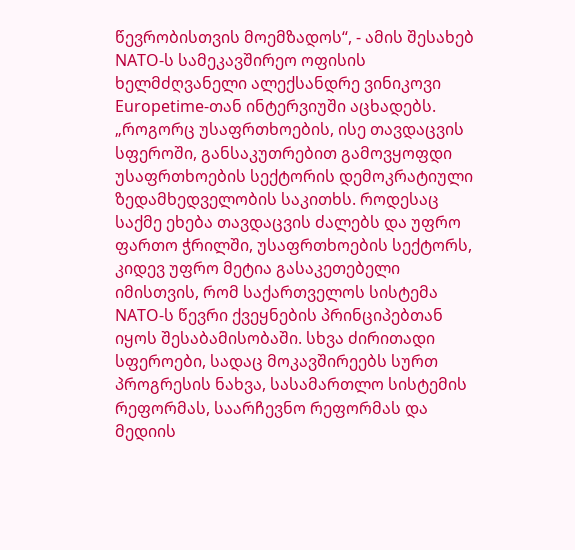წევრობისთვის მოემზადოს“, - ამის შესახებ NATO-ს სამეკავშირეო ოფისის ხელმძღვანელი ალექსანდრე ვინიკოვი Europetime-თან ინტერვიუში აცხადებს. „როგორც უსაფრთხოების, ისე თავდაცვის სფეროში, განსაკუთრებით გამოვყოფდი უსაფრთხოების სექტორის დემოკრატიული ზედამხედველობის საკითხს. როდესაც საქმე ეხება თავდაცვის ძალებს და უფრო ფართო ჭრილში, უსაფრთხოების სექტორს, კიდევ უფრო მეტია გასაკეთებელი იმისთვის, რომ საქართველოს სისტემა NATO-ს წევრი ქვეყნების პრინციპებთან იყოს შესაბამისობაში. სხვა ძირითადი სფეროები, სადაც მოკავშირეებს სურთ პროგრესის ნახვა, სასამართლო სისტემის რეფორმას, საარჩევნო რეფორმას და მედიის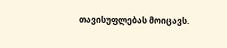თავისუფლებას მოიცავს.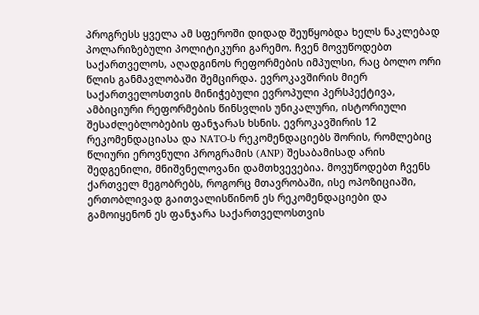პროგრესს ყველა ამ სფეროში დიდად შეუწყობდა ხელს ნაკლებად პოლარიზებული პოლიტიკური გარემო. ჩვენ მოვუწოდებთ საქართველოს, აღადგინოს რეფორმების იმპულსი, რაც ბოლო ორი წლის განმავლობაში შემცირდა. ევროკავშირის მიერ საქართველოსთვის მინიჭებული ევროპული პერსპექტივა, ამბიციური რეფორმების წინსვლის უნიკალური, ისტორიული შესაძლებლობების ფანჯარას ხსნის. ევროკავშირის 12 რეკომენდაციასა და NATO-ს რეკომენდაციებს შორის, რომლებიც წლიური ეროვნული პროგრამის (ANP) შესაბამისად არის შედგენილი, მნიშვნელოვანი დამთხვევებია. მოვუწოდებთ ჩვენს ქართველ მეგობრებს, როგორც მთავრობაში, ისე ოპოზიციაში, ერთობლივად გაითვალისწინონ ეს რეკომენდაციები და გამოიყენონ ეს ფანჯარა საქართველოსთვის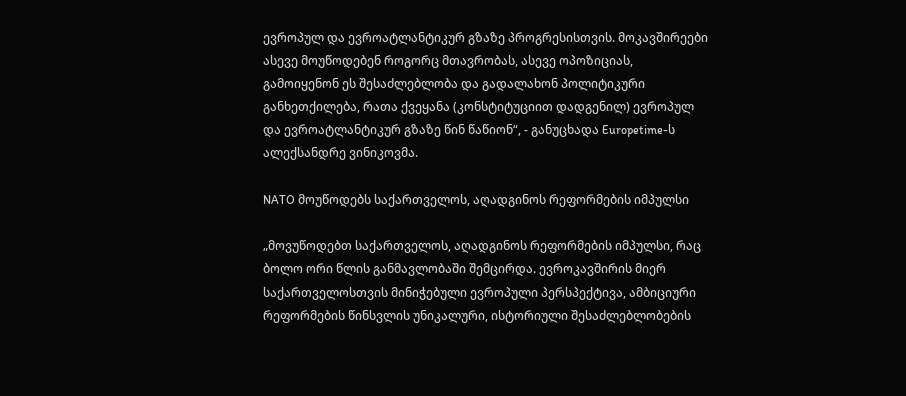ევროპულ და ევროატლანტიკურ გზაზე პროგრესისთვის. მოკავშირეები ასევე მოუწოდებენ როგორც მთავრობას, ასევე ოპოზიციას, გამოიყენონ ეს შესაძლებლობა და გადალახონ პოლიტიკური განხეთქილება, რათა ქვეყანა (კონსტიტუციით დადგენილ) ევროპულ და ევროატლანტიკურ გზაზე წინ წაწიონ“, - განუცხადა Europetime-ს ალექსანდრე ვინიკოვმა.

NATO მოუწოდებს საქართველოს, აღადგინოს რეფორმების იმპულსი

„მოვუწოდებთ საქართველოს, აღადგინოს რეფორმების იმპულსი, რაც ბოლო ორი წლის განმავლობაში შემცირდა. ევროკავშირის მიერ საქართველოსთვის მინიჭებული ევროპული პერსპექტივა, ამბიციური რეფორმების წინსვლის უნიკალური, ისტორიული შესაძლებლობების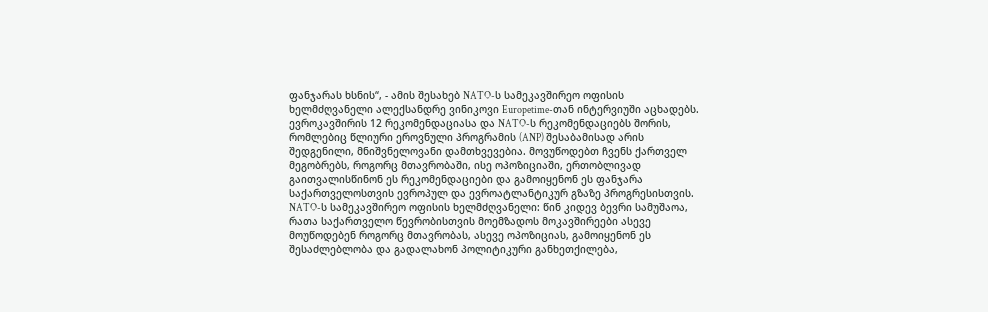ფანჯარას ხსნის“, - ამის შესახებ NATO-ს სამეკავშირეო ოფისის ხელმძღვანელი ალექსანდრე ვინიკოვი Europetime-თან ინტერვიუში აცხადებს. ევროკავშირის 12 რეკომენდაციასა და NATO-ს რეკომენდაციებს შორის, რომლებიც წლიური ეროვნული პროგრამის (ANP) შესაბამისად არის შედგენილი, მნიშვნელოვანი დამთხვევებია. მოვუწოდებთ ჩვენს ქართველ მეგობრებს, როგორც მთავრობაში, ისე ოპოზიციაში, ერთობლივად გაითვალისწინონ ეს რეკომენდაციები და გამოიყენონ ეს ფანჯარა საქართველოსთვის ევროპულ და ევროატლანტიკურ გზაზე პროგრესისთვის. NATO-ს სამეკავშირეო ოფისის ხელმძღვანელი: წინ კიდევ ბევრი სამუშაოა, რათა საქართველო წევრობისთვის მოემზადოს მოკავშირეები ასევე მოუწოდებენ როგორც მთავრობას, ასევე ოპოზიციას, გამოიყენონ ეს შესაძლებლობა და გადალახონ პოლიტიკური განხეთქილება,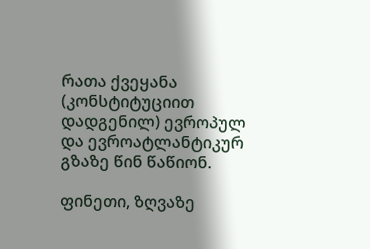რათა ქვეყანა (კონსტიტუციით დადგენილ) ევროპულ და ევროატლანტიკურ გზაზე წინ წაწიონ.

ფინეთი, ზღვაზე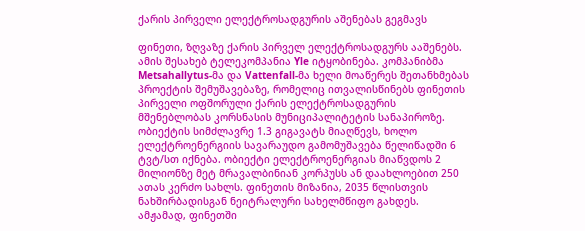ქარის პირველი ელექტროსადგურის აშენებას გეგმავს

ფინეთი, ზღვაზე ქარის პირველ ელექტროსადგურს ააშენებს. ამის შესახებ ტელეკომპანია Yle იტყობინება. კომპანიბმა Metsahallytus-მა და Vattenfall-მა ხელი მოაწერეს შეთანხმებას პროექტის შემუშავებაზე, რომელიც ითვალისწინებს ფინეთის პირველი ოფშორული ქარის ელექტროსადგურის მშენებლობას კორსნასის მუნიციპალიტეტის სანაპიროზე. ობიექტის სიმძლავრე 1.3 გიგავატს მიაღწევს, ხოლო ელექტროენერგიის სავარაუდო გამომუშავება წელიწადში 6 ტვტ/სთ იქნება. ობიექტი ელექტროენერგიას მიაწვდოს 2 მილიონზე მეტ მრავალბინიან კორპუსს ან დაახლოებით 250 ათას კერძო სახლს. ფინეთის მიზანია, 2035 წლისთვის ნახშირბადისგან ნეიტრალური სახელმწიფო გახდეს. ამჟამად, ფინეთში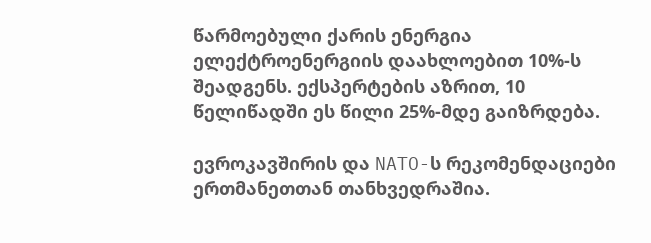წარმოებული ქარის ენერგია ელექტროენერგიის დაახლოებით 10%-ს შეადგენს. ექსპერტების აზრით, 10 წელიწადში ეს წილი 25%-მდე გაიზრდება.

ევროკავშირის და NATO-ს რეკომენდაციები ერთმანეთთან თანხვედრაშია.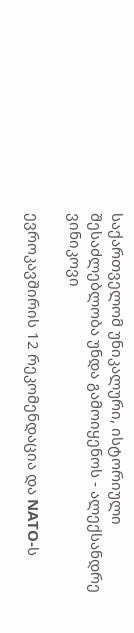საქართველომ უნიკალური, ისტორიული შესაძლებლობა უნდა გამოიყენოს - ალექსანდრე ვინიკოვი

ევროკავშირის 12 რეკომენდაცია და NATO-ს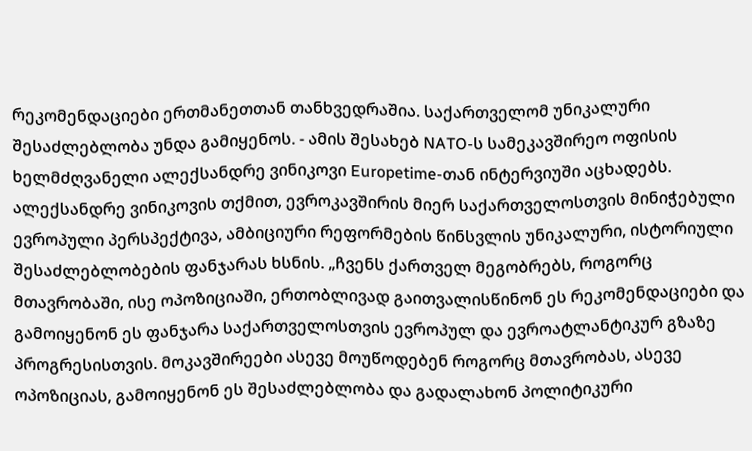რეკომენდაციები ერთმანეთთან თანხვედრაშია. საქართველომ უნიკალური შესაძლებლობა უნდა გამიყენოს. - ამის შესახებ NATO-ს სამეკავშირეო ოფისის ხელმძღვანელი ალექსანდრე ვინიკოვი Europetime-თან ინტერვიუში აცხადებს. ალექსანდრე ვინიკოვის თქმით, ევროკავშირის მიერ საქართველოსთვის მინიჭებული ევროპული პერსპექტივა, ამბიციური რეფორმების წინსვლის უნიკალური, ისტორიული შესაძლებლობების ფანჯარას ხსნის. „ჩვენს ქართველ მეგობრებს, როგორც მთავრობაში, ისე ოპოზიციაში, ერთობლივად გაითვალისწინონ ეს რეკომენდაციები და გამოიყენონ ეს ფანჯარა საქართველოსთვის ევროპულ და ევროატლანტიკურ გზაზე პროგრესისთვის. მოკავშირეები ასევე მოუწოდებენ როგორც მთავრობას, ასევე ოპოზიციას, გამოიყენონ ეს შესაძლებლობა და გადალახონ პოლიტიკური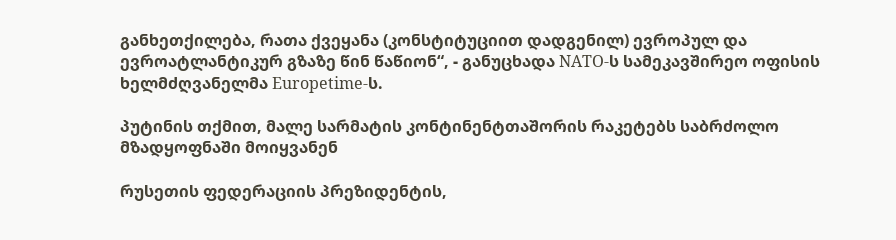განხეთქილება, რათა ქვეყანა (კონსტიტუციით დადგენილ) ევროპულ და ევროატლანტიკურ გზაზე წინ წაწიონ“, - განუცხადა NATO-ს სამეკავშირეო ოფისის ხელმძღვანელმა Europetime-ს.

პუტინის თქმით, მალე სარმატის კონტინენტთაშორის რაკეტებს საბრძოლო მზადყოფნაში მოიყვანენ

რუსეთის ფედერაციის პრეზიდენტის,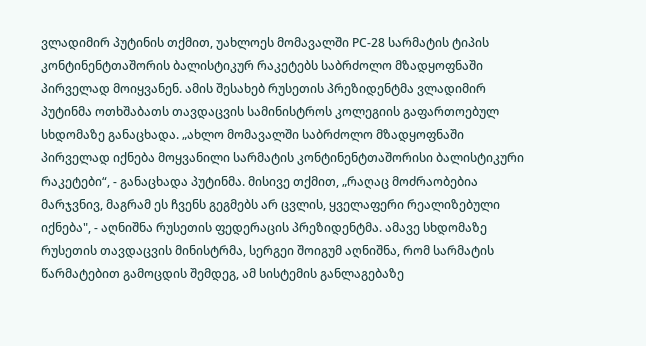ვლადიმირ პუტინის თქმით, უახლოეს მომავალში РС-28 სარმატის ტიპის კონტინენტთაშორის ბალისტიკურ რაკეტებს საბრძოლო მზადყოფნაში პირველად მოიყვანენ. ამის შესახებ რუსეთის პრეზიდენტმა ვლადიმირ პუტინმა ოთხშაბათს თავდაცვის სამინისტროს კოლეგიის გაფართოებულ სხდომაზე განაცხადა. „ახლო მომავალში საბრძოლო მზადყოფნაში პირველად იქნება მოყვანილი სარმატის კონტინენტთაშორისი ბალისტიკური რაკეტები“, - განაცხადა პუტინმა. მისივე თქმით, „რაღაც მოძრაობებია მარჯვნივ, მაგრამ ეს ჩვენს გეგმებს არ ცვლის, ყველაფერი რეალიზებული იქნება", - აღნიშნა რუსეთის ფედერაცის პრეზიდენტმა. ამავე სხდომაზე რუსეთის თავდაცვის მინისტრმა, სერგეი შოიგუმ აღნიშნა, რომ სარმატის წარმატებით გამოცდის შემდეგ, ამ სისტემის განლაგებაზე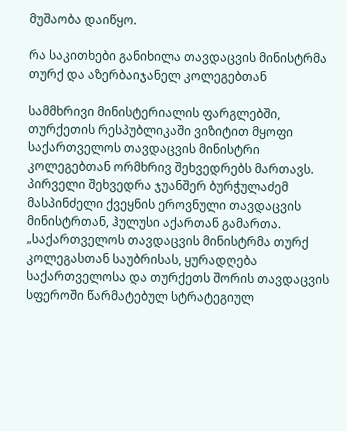მუშაობა დაიწყო.

რა საკითხები განიხილა თავდაცვის მინისტრმა თურქ და აზერბაიჯანელ კოლეგებთან

სამმხრივი მინისტერიალის ფარგლებში, თურქეთის რესპუბლიკაში ვიზიტით მყოფი საქართველოს თავდაცვის მინისტრი კოლეგებთან ორმხრივ შეხვედრებს მართავს. პირველი შეხვედრა ჯუანშერ ბურჭულაძემ მასპინძელი ქვეყნის ეროვნული თავდაცვის მინისტრთან, ჰულუსი აქართან გამართა. „საქართველოს თავდაცვის მინისტრმა თურქ კოლეგასთან საუბრისას, ყურადღება საქართველოსა და თურქეთს შორის თავდაცვის სფეროში წარმატებულ სტრატეგიულ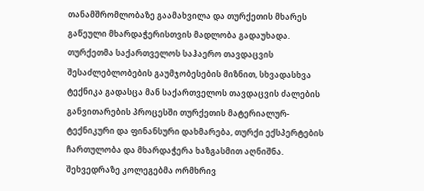თანამშრომლობაზე გაამახვილა და თურქეთის მხარეს გაწეული მხარდაჭერისთვის მადლობა გადაუხადა. თურქეთმა საქართველოს საჰაერო თავდაცვის შესაძლებლობების გაუმჯობესების მიზნით, სხვადასხვა ტექნიკა გადასცა მან საქართველოს თავდაცვის ძალების განვითარების პროცესში თურქეთის მატერიალურ-ტექნიკური და ფინანსური დახმარება, თურქი ექსპერტების ჩართულობა და მხარდაჭერა ხაზგასმით აღნიშნა. შეხვედრაზე კოლეგებმა ორმხრივ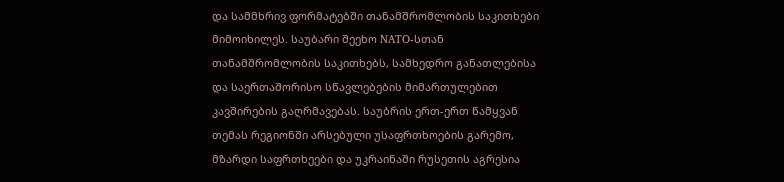და სამმხრივ ფორმატებში თანამშრომლობის საკითხები მიმოიხილეს. საუბარი შეეხო NATO-სთან თანამშრომლობის საკითხებს, სამხედრო განათლებისა და საერთაშორისო სწავლებების მიმართულებით კავშირების გაღრმავებას. საუბრის ერთ-ერთ წამყვან თემას რეგიონში არსებული უსაფრთხოების გარემო, მზარდი საფრთხეები და უკრაინაში რუსეთის აგრესია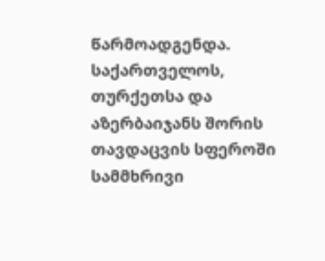წარმოადგენდა. საქართველოს, თურქეთსა და აზერბაიჯანს შორის თავდაცვის სფეროში სამმხრივი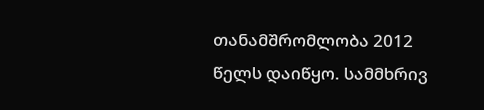თანამშრომლობა 2012 წელს დაიწყო. სამმხრივ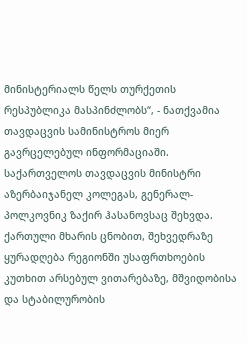მინისტერიალს წელს თურქეთის რესპუბლიკა მასპინძლობს“, - ნათქვამია თავდაცვის სამინისტროს მიერ გავრცელებულ ინფორმაციაში. საქართველოს თავდაცვის მინისტრი აზერბაიჯანელ კოლეგას, გენერალ-პოლკოვნიკ ზაქირ ჰასანოვსაც შეხვდა. ქართული მხარის ცნობით, შეხვედრაზე ყურადღება რეგიონში უსაფრთხოების კუთხით არსებულ ვითარებაზე, მშვიდობისა და სტაბილურობის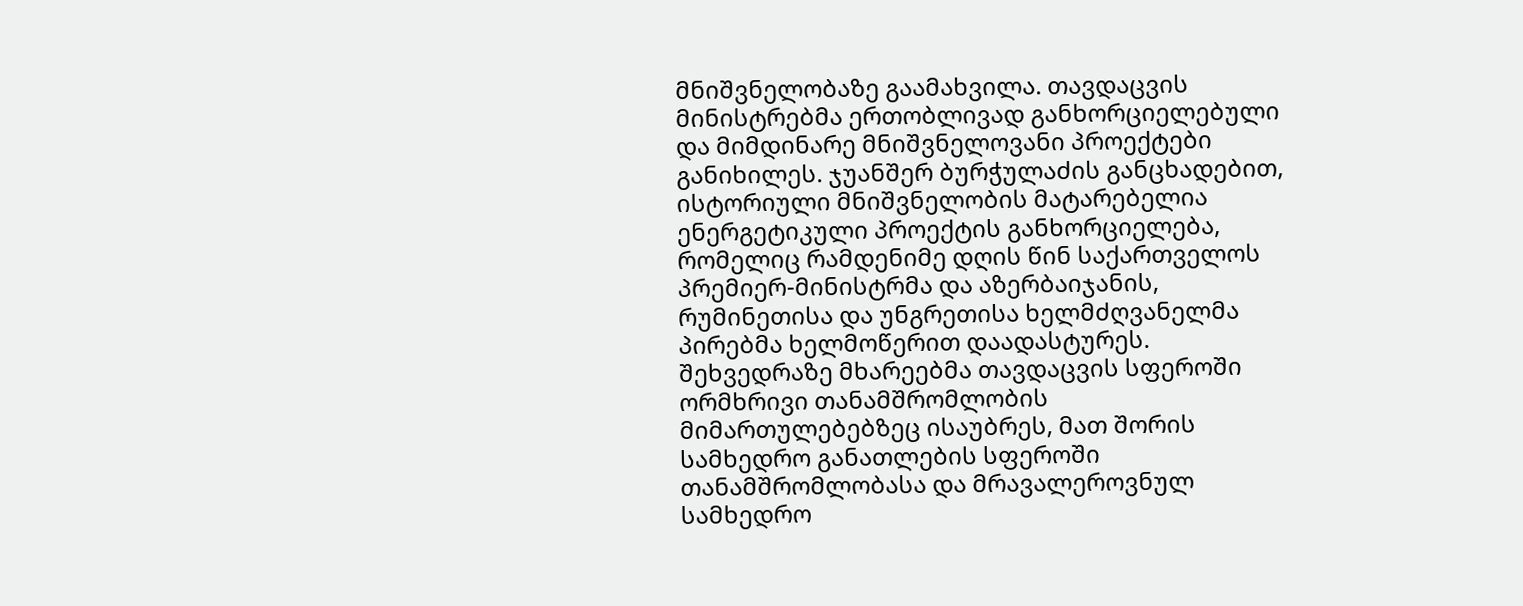მნიშვნელობაზე გაამახვილა. თავდაცვის მინისტრებმა ერთობლივად განხორციელებული და მიმდინარე მნიშვნელოვანი პროექტები განიხილეს. ჯუანშერ ბურჭულაძის განცხადებით, ისტორიული მნიშვნელობის მატარებელია ენერგეტიკული პროექტის განხორციელება, რომელიც რამდენიმე დღის წინ საქართველოს პრემიერ-მინისტრმა და აზერბაიჯანის, რუმინეთისა და უნგრეთისა ხელმძღვანელმა პირებმა ხელმოწერით დაადასტურეს. შეხვედრაზე მხარეებმა თავდაცვის სფეროში ორმხრივი თანამშრომლობის მიმართულებებზეც ისაუბრეს, მათ შორის სამხედრო განათლების სფეროში თანამშრომლობასა და მრავალეროვნულ სამხედრო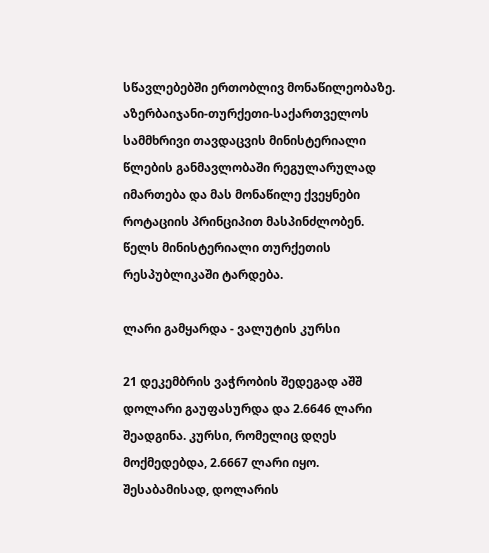სწავლებებში ერთობლივ მონაწილეობაზე. აზერბაიჯანი-თურქეთი-საქართველოს სამმხრივი თავდაცვის მინისტერიალი წლების განმავლობაში რეგულარულად იმართება და მას მონაწილე ქვეყნები როტაციის პრინციპით მასპინძლობენ. წელს მინისტერიალი თურქეთის რესპუბლიკაში ტარდება.

ლარი გამყარდა - ვალუტის კურსი

21 დეკემბრის ვაჭრობის შედეგად აშშ დოლარი გაუფასურდა და 2.6646 ლარი შეადგინა. კურსი, რომელიც დღეს მოქმედებდა, 2.6667 ლარი იყო. შესაბამისად, დოლარის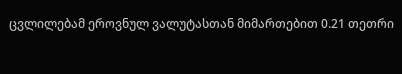ცვლილებამ ეროვნულ ვალუტასთან მიმართებით 0.21 თეთრი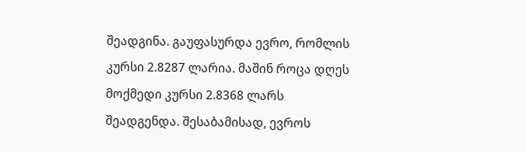შეადგინა. გაუფასურდა ევრო, რომლის კურსი 2.8287 ლარია. მაშინ როცა დღეს მოქმედი კურსი 2.8368 ლარს შეადგენდა. შესაბამისად, ევროს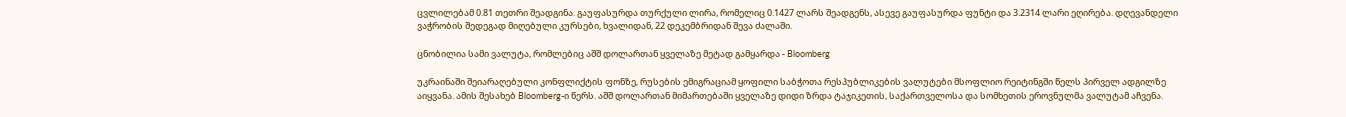ცვლილებამ 0.81 თეთრი შეადგინა. გაუფასურდა თურქული ლირა, რომელიც 0.1427 ლარს შეადგენს, ასევე გაუფასურდა ფუნტი და 3.2314 ლარი ეღირება. დღევანდელი ვაჭრობის შედეგად მიღებული კურსები, ხვალიდან, 22 დეკემბრიდან შევა ძალაში.

ცნობილია სამი ვალუტა, რომლებიც აშშ დოლართან ყველაზე მეტად გამყარდა - Bloomberg

უკრაინაში შეიარაღებული კონფლიქტის ფონზე, რუსების ემიგრაციამ ყოფილი საბჭოთა რესპუბლიკების ვალუტები მსოფლიო რეიტინგში წელს პირველ ადგილზე აიყვანა. ამის შესახებ Bloomberg-ი წერს. აშშ დოლართან მიმართებაში ყველაზე დიდი ზრდა ტაჯიკეთის, საქართველოსა და სომხეთის ეროვნულმა ვალუტამ აჩვენა.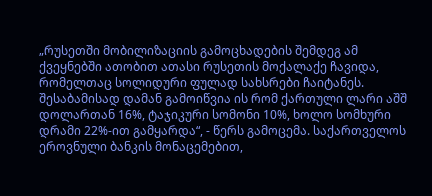„რუსეთში მობილიზაციის გამოცხადების შემდეგ ამ ქვეყნებში ათობით ათასი რუსეთის მოქალაქე ჩავიდა, რომელთაც სოლიდური ფულად სახსრები ჩაიტანეს. შესაბამისად დამან გამოიწვია ის რომ ქართული ლარი აშშ დოლართან 16%, ტაჯიკური სომონი 10%, ხოლო სომხური დრამი 22%-ით გამყარდა“, - წერს გამოცემა. საქართველოს ეროვნული ბანკის მონაცემებით,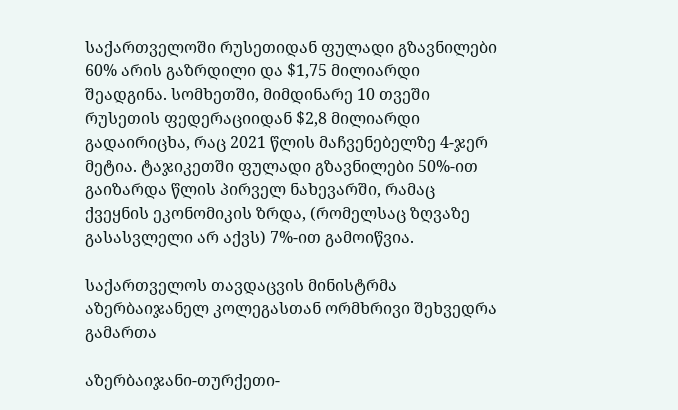საქართველოში რუსეთიდან ფულადი გზავნილები 60% არის გაზრდილი და $1,75 მილიარდი შეადგინა. სომხეთში, მიმდინარე 10 თვეში რუსეთის ფედერაციიდან $2,8 მილიარდი გადაირიცხა, რაც 2021 წლის მაჩვენებელზე 4-ჯერ მეტია. ტაჯიკეთში ფულადი გზავნილები 50%-ით გაიზარდა წლის პირველ ნახევარში, რამაც ქვეყნის ეკონომიკის ზრდა, (რომელსაც ზღვაზე გასასვლელი არ აქვს) 7%-ით გამოიწვია.

საქართველოს თავდაცვის მინისტრმა აზერბაიჯანელ კოლეგასთან ორმხრივი შეხვედრა გამართა

აზერბაიჯანი-თურქეთი-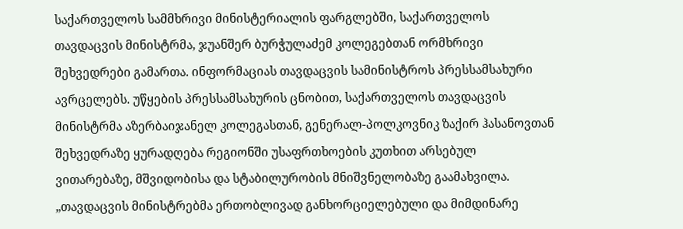საქართველოს სამმხრივი მინისტერიალის ფარგლებში, საქართველოს თავდაცვის მინისტრმა, ჯუანშერ ბურჭულაძემ კოლეგებთან ორმხრივი შეხვედრები გამართა. ინფორმაციას თავდაცვის სამინისტროს პრესსამსახური ავრცელებს. უწყების პრესსამსახურის ცნობით, საქართველოს თავდაცვის მინისტრმა აზერბაიჯანელ კოლეგასთან, გენერალ-პოლკოვნიკ ზაქირ ჰასანოვთან შეხვედრაზე ყურადღება რეგიონში უსაფრთხოების კუთხით არსებულ ვითარებაზე, მშვიდობისა და სტაბილურობის მნიშვნელობაზე გაამახვილა. „თავდაცვის მინისტრებმა ერთობლივად განხორციელებული და მიმდინარე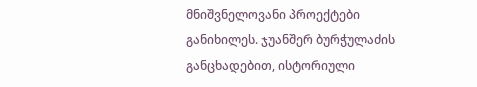მნიშვნელოვანი პროექტები განიხილეს. ჯუანშერ ბურჭულაძის განცხადებით, ისტორიული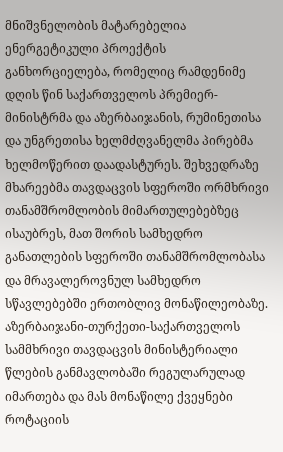მნიშვნელობის მატარებელია ენერგეტიკული პროექტის განხორციელება, რომელიც რამდენიმე დღის წინ საქართველოს პრემიერ-მინისტრმა და აზერბაიჯანის, რუმინეთისა და უნგრეთისა ხელმძღვანელმა პირებმა ხელმოწერით დაადასტურეს. შეხვედრაზე მხარეებმა თავდაცვის სფეროში ორმხრივი თანამშრომლობის მიმართულებებზეც ისაუბრეს, მათ შორის სამხედრო განათლების სფეროში თანამშრომლობასა და მრავალეროვნულ სამხედრო სწავლებებში ერთობლივ მონაწილეობაზე. აზერბაიჯანი-თურქეთი-საქართველოს სამმხრივი თავდაცვის მინისტერიალი წლების განმავლობაში რეგულარულად იმართება და მას მონაწილე ქვეყნები როტაციის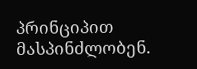პრინციპით მასპინძლობენ.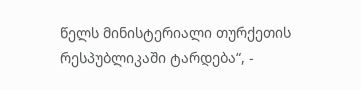წელს მინისტერიალი თურქეთის რესპუბლიკაში ტარდება“, -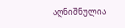აღნიშნულია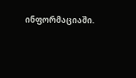ინფორმაციაში.